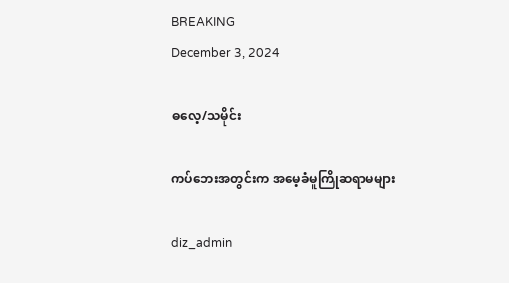BREAKING
December 3, 2024

ဓလေ့/သမိုင်း

ကပ်ဘေးအတွင်းက အမေ့ခံမူကြိုဆရာမများ

diz_admin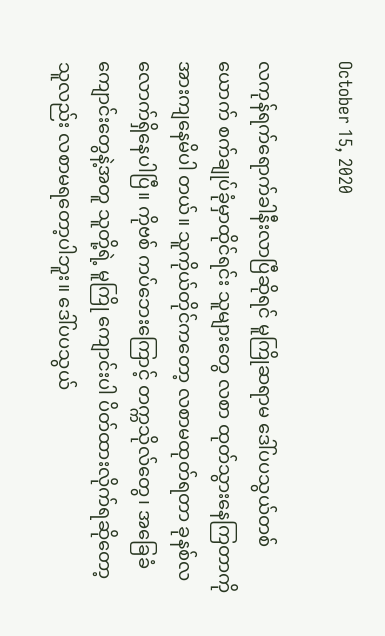October 15, 2020

လကုန်ရက်ရောက်ခါနီးလာပြီဆိုရင် မူကြိုဆရာမ ဒေါ်ပပသွယ်တစ်ယောက် စက်ချုပ်ခုံမှာထိုင်ရင်း သူများတွေ လစာ ထုတ်သွားနေကြတာကို အားကျနေမိပါ တယ်။ သူကိုယ်တိုင်ကတော့ လစာမထုတ်ရတာ ခုနစ်လလောက်ရှိနေပါပြီ။ ကိုဗစ် ကပ်ဘေးကြောင့် တက္ကသိုလ်တွေ၊ အခြေခံ ကျောင်းတွေနဲ့အတူ သူတို့ရဲ့ မူကြို ကျောင်းပါ ပိတ်ထားလိုက်ရဆိုတော့ သူလည်း လစာမရတော့ပါဘူး။ ဒေါ်ပပသွယ်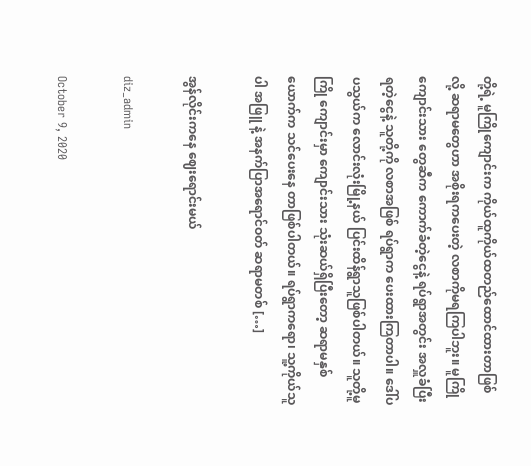တို့ရဲ့ မူကြိုကျောင်းက ကိုယ်ထူကိုယ်ထတည်ထောင်ထားတာဖြစ် လို့ ဆရာမတွေဟာ အစိုးရကပေးတဲ့ လစာကိုမရကြပါဘူး။ မူကြိုကျောင်းသား တွေဆီက ကောက်ခံတဲ့ငွေနဲ့ ရပ်ရွာအတွင်း အလှူခံပြီးရတဲ့ငွေနဲ့ သူတို့ကို လစာအဖြစ် ရပ်ရွာက ပေးထားကြတာပါ။ ဒေါ်ပပသွယ်က လောင်းလုံးမြို့နယ် ပြင်းထိန်ရွာသူဖြစ်ပါတယ်။ သူတို့မူကြို ကျောင်းမှာ ကျောင်းသား သုံးဆယ်ရှိပြီးတော့ ဆရာမနှစ်ယောက်က သင်ပေးနေ တာဖြစ်ပါတယ်။ ရပ်ရွာကရော၊ သူ့ကိုယ်သူပါ အဖြူ နဲ့ အနက်ပြာအရောင်ဝတ် ဆရာမတစ် […]

အွန်လိုင်းကနေ ဈေးရောင်းမယ်

diz_admin

October 9, 2020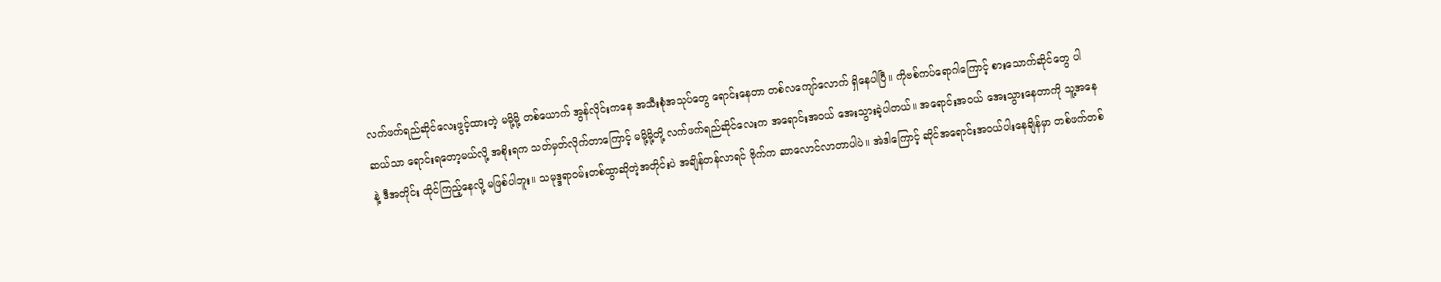လက်ဖက်ရည်ဆိုင်လေးဖွင့်ထားတဲ့ မမို့မို့ တစ်ယောက် အွန်လိုင်းကနေ အသီးစုံအသုပ်တွေ ရောင်းနေတာ တစ်လကျော်လောက် ရှိနေပါပြီ။ ကိုဗစ်ကပ်ရောဂါကြောင့် စားသောက်ဆိုင်တွေ ပါဆယ်သာ ရောင်းရတော့မယ်လို့ အစိုးရက သတ်မှတ်လိုက်တာကြောင့် မမို့မို့တို့ လက်ဖက်ရည်ဆိုင်လေးက အရောင်းအဝယ် အေးသွားခဲ့ပါတယ်။ အရောင်းအဝယ် အေးသွားနေတာကို သူ့အနေနဲ့ ဒီအတိုင်း ထိုင်ကြည့်နေလို့ မဖြစ်ပါဘူး။ သမုဒ္ဒရာဝမ်းတစ်ထွာဆိုတဲ့အတိုင်းပဲ အချိန်တန်လာရင် ဗိုက်က ဆာလောင်လာတာပါပဲ။ အဲဒါကြောင့် ဆိုင်အရောင်းအဝယ်ပါးနေချိန်မှာ တစ်ဖက်တစ်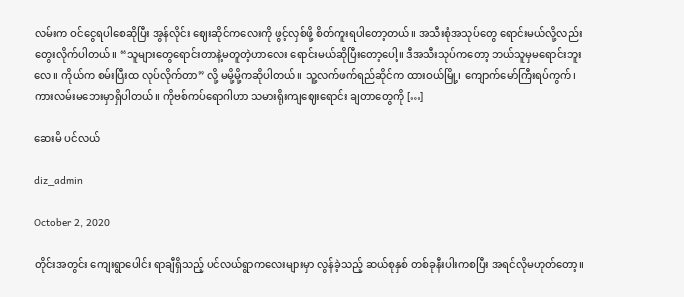လမ်းက ဝင်ငွေရပါစေဆိုပြီး အွန်လိုင်း ဈေးဆိုင်ကလေးကို ဖွင့်လှစ်ဖို့ စိတ်ကူးရပါတော့တယ်။ အသီးစုံအသုပ်တွေ ရောင်းမယ်လို့လည်း တွေးလိုက်ပါတယ်။ “သူများတွေရောင်းတာနဲ့မတူတဲ့ဟာလေး ရောင်းမယ်ဆိုပြီးတော့ပေါ့။ ဒီအသီးသုပ်ကတော့ ဘယ်သူမှမရောင်းဘူးလေ။ ကိုယ်က စမ်းပြီးထ လုပ်လိုက်တာ” လို့ မမို့မို့ကဆိုပါတယ်။ သူ့လက်ဖက်ရည်ဆိုင်က ထားဝယ်မြို့၊ ကျောက်မော်ကြီးရပ်ကွက်၊ ကားလမ်းမဘေးမှာရှိပါတယ်။ ကိုဗစ်ကပ်ရောဂါဟာ သမားရိုးကျဈေးရောင်း ချတာတွေကို […]

ဆေးမိ ပင်လယ်

diz_admin

October 2, 2020

တိုင်းအတွင်း ကျေးရွာပေါင်း ရာချီရှိသည့် ပင်လယ်ရွာကလေးများမှာ လွန်ခဲ့သည့် ဆယ်စုနှစ် တစ်ခုနီးပါးကစပြီး အရင်လိုမဟုတ်တော့။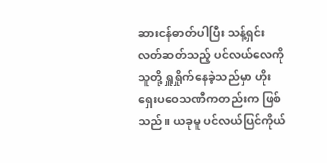ဆားငန်ဓာတ်ပါပြီး သန့်ရှင်းလတ်ဆတ်သည့် ပင်လယ်လေကို သူတို့ ရှူရှိုက်နေခဲ့သည်မှာ ဟိုး ရှေးပဝေသဏီကတည်းက ဖြစ်သည်။ ယခုမူ ပင်လယ်ပြင်ကိုယ်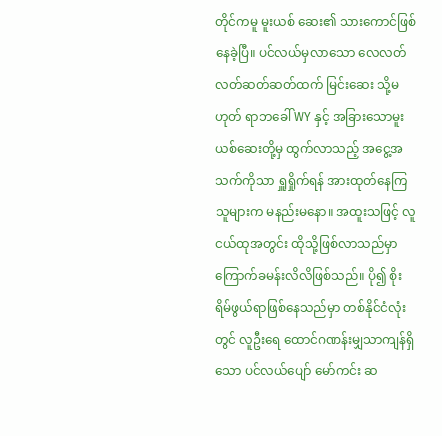တိုင်ကမူ မူးယစ် ဆေး၏ သားကောင်ဖြစ်နေခဲ့ပြီ။ ပင်လယ်မှလာသော လေလတ်လတ်ဆတ်ဆတ်ထက် မြင်းဆေး သို့မဟုတ် ရာဘခေါ် WY နှင့် အခြားသောမူးယစ်ဆေးတို့မှ ထွက်လာသည့် အငွေ့အသက်ကိုသာ ရှူရှိုက်ရန် အားထုတ်နေကြသူများက မနည်းမနော။ အထူးသဖြင့် လူငယ်ထုအတွင်း ထိုသို့ဖြစ်လာသည်မှာ ကြောက်ခမန်းလိလိဖြစ်သည်။ ပို၍ စိုးရိမ်ဖွယ်ရာဖြစ်နေသည်မှာ တစ်နိုင်ငံလုံးတွင် လူဦးရေ ထောင်ဂဏန်းမျှသာကျန်ရှိသော ပင်လယ်ပျော် မော်ကင်း ဆ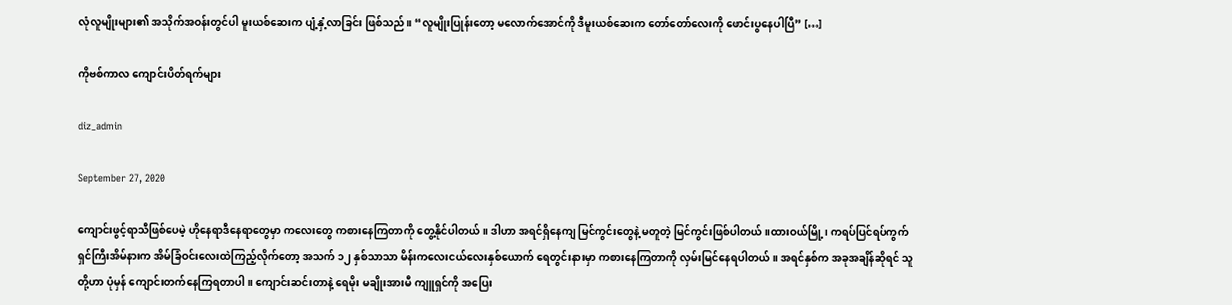လုံလူမျိုးများ၏ အသိုက်အဝန်းတွင်ပါ မူးယစ်ဆေးက ပျံ့နှံ့လာခြင်း ဖြစ်သည်။ “လူမျိုးပြုန်းတော့ မလောက်အောင်ကို ဒီမူးယစ်ဆေးက တော်တော်လေးကို ဖောင်းပွနေပါပြီ” […]

ကိုဗစ်ကာလ ကျောင်းပိတ်ရက်များ

diz_admin

September 27, 2020

ကျောင်းဖွင့်ရာသီဖြစ်ပေမဲ့ ဟိုနေရာဒီနေရာတွေမှာ ကလေးတွေ ကစားနေကြတာကို တွေ့နိုင်ပါတယ်။ ဒါဟာ အရင်ရှိနေကျ မြင်ကွင်းတွေနဲ့ မတူတဲ့ မြင်ကွင်းဖြစ်ပါတယ်။ထားဝယ်မြို့၊ ကရပ်ပြင်ရပ်ကွက် ရှင်ကြီးအိမ်နားက အိမ်ခြံဝင်းလေးထဲကြည့်လိုက်တော့ အသက် ၁၂ နှစ်သာသာ မိန်းကလေးငယ်လေးနှစ်ယောက် ရေတွင်းနားမှာ ကစားနေကြတာကို လှမ်းမြင်နေရပါတယ်။ အရင်နှစ်က အခုအချိန်ဆိုရင် သူတို့ဟာ ပုံမှန် ကျောင်းတက်နေကြရတာပါ။ ကျောင်းဆင်းတာနဲ့ ရေမိုး မချိုးအားမီ ကျူရှင်ကို အပြေး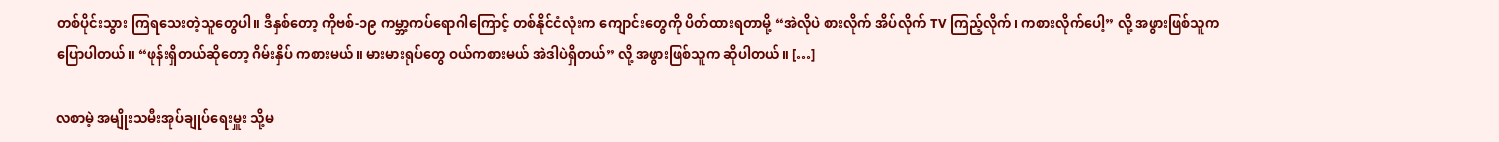တစ်ပိုင်းသွား ကြရသေးတဲ့သူတွေပါ။ ဒီနှစ်တော့ ကိုဗစ်-၁၉ ကမ္ဘာ့ကပ်ရောဂါကြောင့် တစ်နိုင်ငံလုံးက ကျောင်းတွေကို ပိတ်ထားရတာမို့ “အဲလိုပဲ စားလိုက် အိပ်လိုက် TV ကြည့်လိုက်၊ ကစားလိုက်ပေါ့” လို့ အဖွားဖြစ်သူက ပြောပါတယ်။ “ဖုန်းရှိတယ်ဆိုတော့ ဂိမ်းနှိပ် ကစားမယ်။ မားမားရုပ်တွေ ဝယ်ကစားမယ် အဲဒါပဲရှိတယ်” လို့ အဖွားဖြစ်သူက ဆိုပါတယ်။ […]

လစာမဲ့ အမျိုးသမီးအုပ်ချုပ်ရေးမှူး သို့မ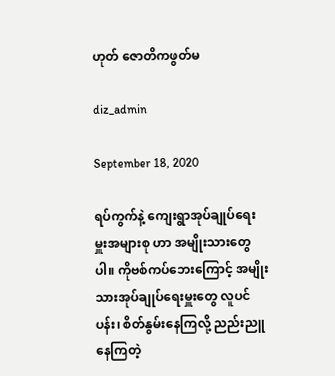ဟုတ် ဇောတိကဖွတ်မ

diz_admin

September 18, 2020

ရပ်ကွက်နဲ့ ကျေးရွာအုပ်ချုပ်ရေးမှူးအများစု ဟာ အမျိုးသားတွေပါ။ ကိုဗစ်ကပ်ဘေးကြောင့် အမျိုးသားအုပ်ချုပ်ရေးမှူးတွေ လူပင်ပန်း၊ စိတ်နွမ်းနေကြလို့ ညည်းညူနေကြတဲ့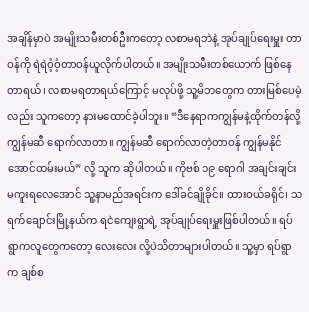အချိန်မှာပဲ အမျိုးသမီးတစ်ဦးကတော့ လစာမရဘဲနဲ့ အုပ်ချုပ်ရေးမှူး တာဝန်ကို ရဲရဲဝံ့ဝံ့တာဝန်ယူလိုက်ပါတယ်။ အမျိုးသမီးတစ်ယောက် ဖြစ်နေတာရယ်၊ လစာမရတာရယ်ကြောင့် မလုပ်ဖို့ သူ့မိဘတွေက တားမြစ်ပေမဲ့လည်း သူကတော့ နားမထောင်ခဲ့ပါဘူး။ “ဒီနေရာကကျွန်မနဲ့ထိုက်တန်လို့ ကျွန်မဆီ ရောက်လာတာ။ ကျွန်မဆီ ရောက်လာတဲ့တာဝန် ကျွန်မနိုင်အောင်ထမ်းမယ်” လို့ သူက ဆိုပါတယ်။ ကိုဗစ် ၁၉ ရောဂါ အချင်းချင်းမကူးရလေအောင် သူ့နာမည်အရင်းက ဒေါ်ခင်ချိုခိုင်။ ထားဝယ်ခရိုင်၊ သရက်ချောင်းမြို့နယ်က ရငဲကျေးရွာရဲ့ အုပ်ချုပ်ရေးမှူးဖြစ်ပါတယ်။ ရပ်ရွာကလူတွေကတော့ လေးလေး လို့ပဲသိတာများပါတယ်။ သူ့မှာ ရပ်ရွာက ချစ်စ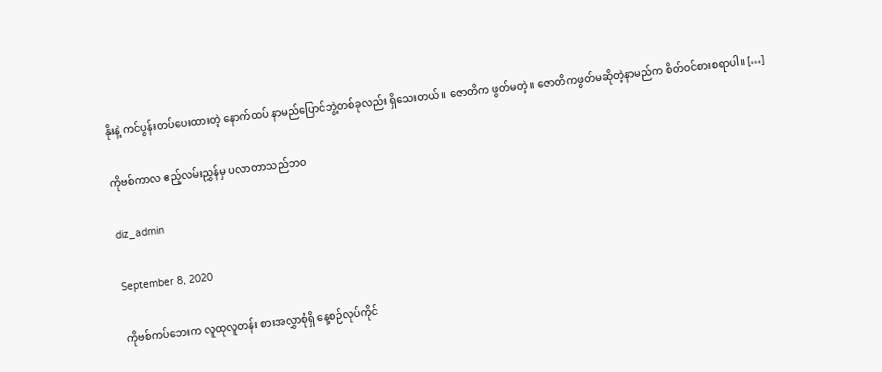နိုးနဲ့ ကင်ပွန်းတပ်ပေးထားတဲ့ နောက်ထပ် နာမည်ပြောင်ဘွဲ့တစ်ခုလည်း ရှိသေးတယ်။ ဇောတိက ဖွတ်မတဲ့။ ဇောတိကဖွတ်မဆိုတဲ့နာမည်က စိတ်ဝင်စားစရာပါ။ […]

ကိုဗစ်ကာလ ဧည့်လမ်းညွှန်မှ ပလာတာသည်ဘဝ

diz_admin

September 8, 2020

ကိုဗစ်ကပ်ဘေးက လူထုလူတန်း စားအလွှာစုံရှိ နေ့စဉ်လုပ်ကိုင်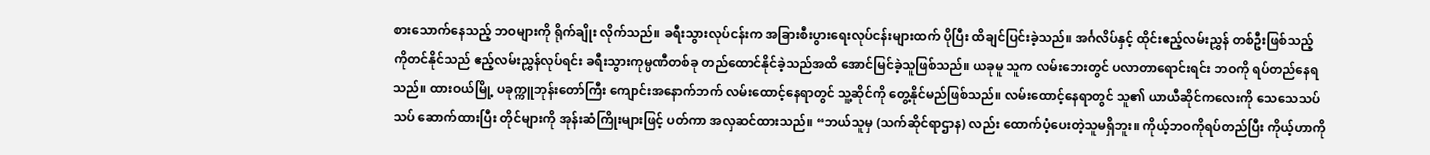စားသောက်နေသည့် ဘဝများကို ရိုက်ချိုး လိုက်သည်။ ခရီးသွားလုပ်ငန်းက အခြားစီးပွားရေးလုပ်ငန်းများထက် ပိုပြီး ထိချင်ပြင်းခဲ့သည်။ အင်္ဂလိပ်နှင့် ထိုင်းဧည့်လမ်းညွှန် တစ်ဦးဖြစ်သည့် ကိုတင်နိုင်သည် ဧည့်လမ်းညွှန်လုပ်ရင်း ခရီးသွားကုမ္ပဏီတစ်ခု တည်ထောင်နိုင်ခဲ့သည်အထိ အောင်မြင်ခဲ့သူဖြစ်သည်။ ယခုမူ သူက လမ်းဘေးတွင် ပလာတာရောင်းရင်း ဘဝကို ရပ်တည်နေရသည်။ ထားဝယ်မြို့ ပခုက္ကူဘုန်းတော်ကြီး ကျောင်းအနောက်ဘက် လမ်းထောင့်နေရာတွင် သူ့ဆိုင်ကို တွေ့နိုင်မည်ဖြစ်သည်။ လမ်းထောင့်နေရာတွင် သူ၏ ယာယီဆိုင်ကလေးကို သေသေသပ်သပ် ဆောက်ထားပြီး တိုင်များကို အုန်းဆံကြိုးများဖြင့် ပတ်ကာ အလှဆင်ထားသည်။ “ဘယ်သူမှ (သက်ဆိုင်ရာဌာန) လည်း ထောက်ပံ့ပေးတဲ့သူမရှိဘူး။ ကိုယ့်ဘဝကိုရပ်တည်ပြီး ကိုယ့်ဟာကို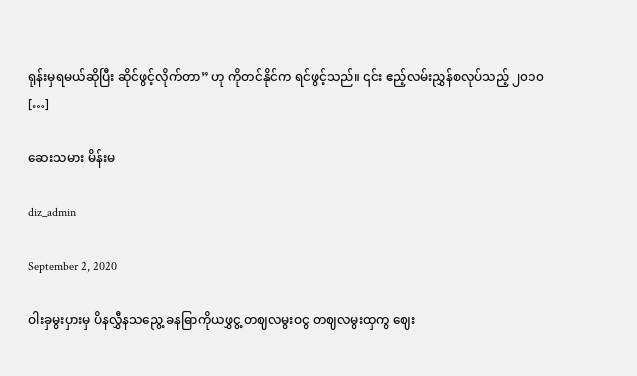ရုန်းမှရမယ်ဆိုပြီး ဆိုင်ဖွင့်လိုက်တာ” ဟု ကိုတင်နိုင်က ရင်ဖွင့်သည်။ ၎င်း ဧည့်လမ်းညွှန်စလုပ်သည့် ၂၀၁၀ […]

ဆေးသမား မိန်းမ

diz_admin

September 2, 2020

ဝါးခှမွးပှားမှ ပိနလွှီနသညွေ့ ခနဓြာကိုယဖွှငွ့ တဈလမွးဝငွ တဈလမွးထှကွ ဈေး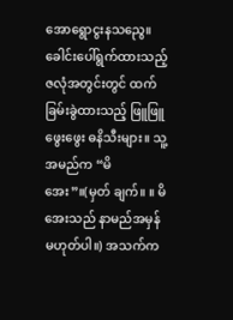အောရွောငွးနသညွေ။ ခေါင်းပေါ်ရွက်ထားသည့် ဇလုံအတွင်းတွင် ထက်ခြမ်းခွဲထားသည့် ဖြူဖြူ ဖွေးဖွေး ဓနိသီးများ။ သူ့အမည်က “မိအေး”။(မှတ် ချက်။ ။ မိအေးသည် နာမည်အမှန် မဟုတ်ပါ။) အသက်က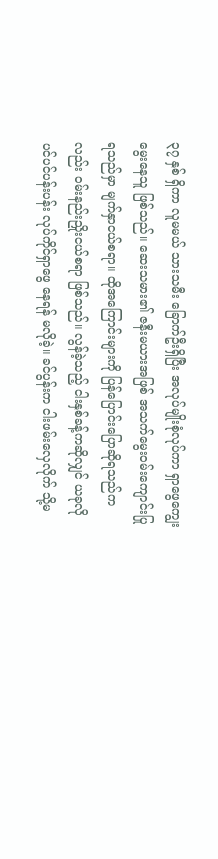၃၇ နှစ် ရှိကာ လူမမယ် သားသမီး ခြောက်ဦးရှိပြီး အလုပ်မျိုးစုံလုပ်ကာ ရှာဖွေကျွေးမွေးနေသူ ဖြစ်သည်။ ဆေးသမား၏ ဇနီးမယားအဖြစ် အသက်မွေးဝမ်းကျောင်းပြုရသည်မှာ မျက်နှာငယ်စရာ။ ထိုအကြောင်းများကို ပြန်ပြောင်းပြောဆိုရသည်ကလည်း ဝမ်းနည်းညှိုးငယ်စရာ ဖြစ်သည်။ လွန်ခဲ့သည့် ငါးနှစ်ခန့်ကဆိုလျှင် ယခုလို ပင်ပင်ပန်းပန်း လုပ်ကိုင်ရှာဖွေ နေရန် မလိုခဲ့။ ခင်ပွန်းက ငါးဖမ်းလှေလိုက် သို့မ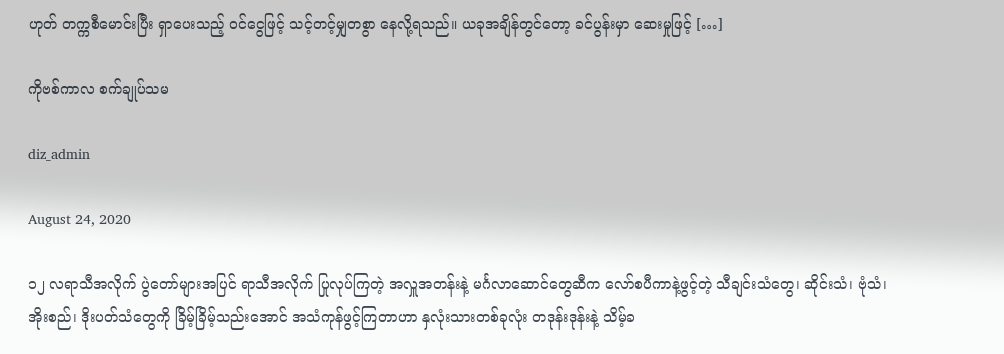ဟုတ် တက္ကစီမောင်းပြီး ရှာပေးသည့် ဝင်ငွေဖြင့် သင့်တင့်မျှတစွာ နေလို့ရသည်။ ယခုအချိန်တွင်တော့ ခင်ပွန်းမှာ ဆေးမှုဖြင့် […]

ကိုဗစ်ကာလ စက်ချုပ်သမ

diz_admin

August 24, 2020

၁၂ လရာသီအလိုက် ပွဲတော်များအပြင် ရာသီအလိုက် ပြုလုပ်ကြတဲ့ အလှူအတန်းနဲ့ မင်္ဂလာဆောင်တွေဆီက လော်စပီကာနဲ့ဖွင့်တဲ့ သီချင်းသံတွေ၊ ဆိုင်းသံ၊ ဗုံသံ၊ အိုးစည်၊ ဒိုးပတ်သံတွေကို ခြိမ့်ခြိမ့်သည်းအောင် အသံကုန်ဖွင့်ကြတာဟာ နှလုံးသားတစ်ခုလုံး တဒုန်းဒုန်းနဲ့ သိမ့်ခ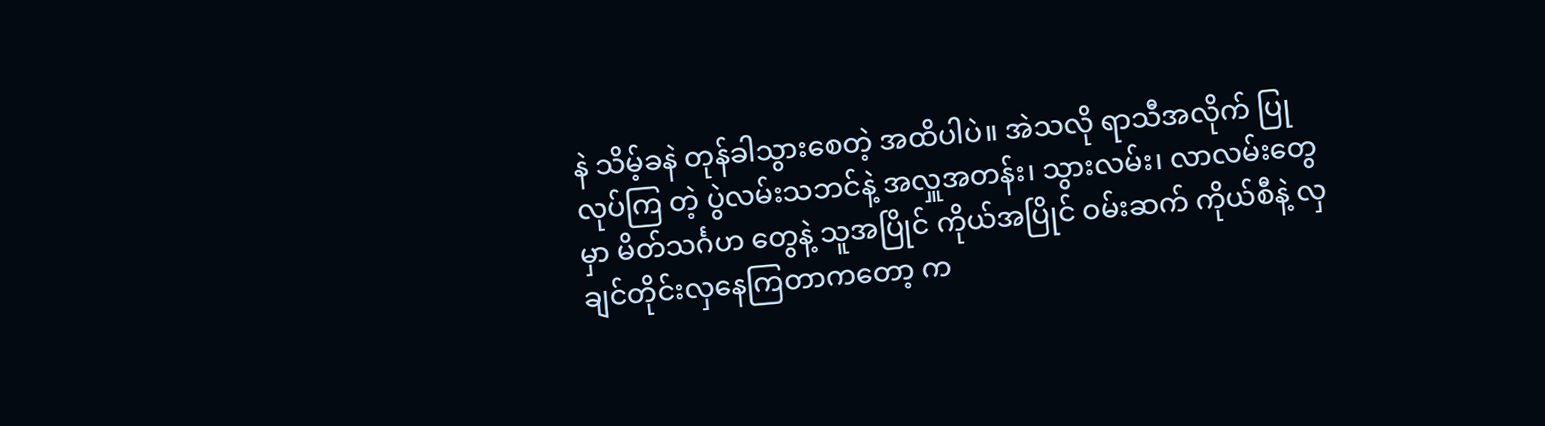နဲ သိမ့်ခနဲ တုန်ခါသွားစေတဲ့ အထိပါပဲ။ အဲသလို ရာသီအလိုက် ပြုလုပ်ကြ တဲ့ ပွဲလမ်းသဘင်နဲ့ အလှူအတန်း၊ သွားလမ်း၊ လာလမ်းတွေမှာ မိတ်သင်္ဂဟ တွေနဲ့ သူအပြိုင် ကိုယ်အပြိုင် ဝမ်းဆက် ကိုယ်စီနဲ့ လှချင်တိုင်းလှနေကြတာကတော့ က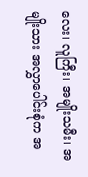လေး၊ လူကြီး၊ အမျိုးသမီး၊ အမျိုးသား အလွှာပေါင်းစုံက အ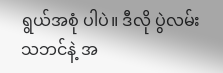ရွယ်အစုံ ပါပဲ။ ဒီလို ပွဲလမ်းသဘင်နဲ့ အ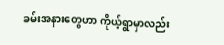ခမ်းအနားတွေဟာ ကိုယ့်ရွာမှာလည်း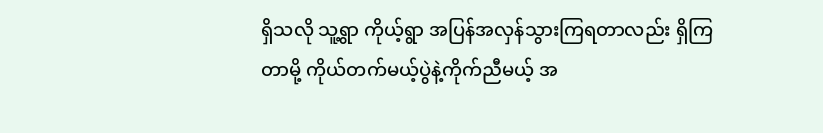ရှိသလို သူ့ရွာ ကိုယ့်ရွာ အပြန်အလှန်သွားကြရတာလည်း ရှိကြတာမို့ ကိုယ်တက်မယ့်ပွဲနဲ့ကိုက်ညီမယ့် အ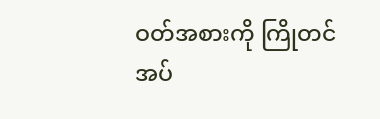ဝတ်အစားကို ကြိုတင်အပ်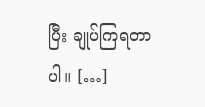ပြီး ချုပ်ကြရတာပါ။ […]